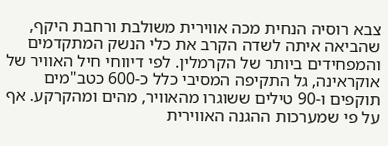צבא רוסיה הנחית מכה אווירית משולבת ורחבת היקף, שהביאה איתה לשדה הקרב את כלי הנשק המתקדמים והמפחידים ביותר של הקרמלין. לפי דיווחי חיל האוויר של אוקראינה, גל התקיפה המסיבי כלל כ-600 כטב"מים תוקפים ו-90 טילים ששוגרו מהאוויר, מהים ומהקרקע. אף על פי שמערכות ההגנה האווירית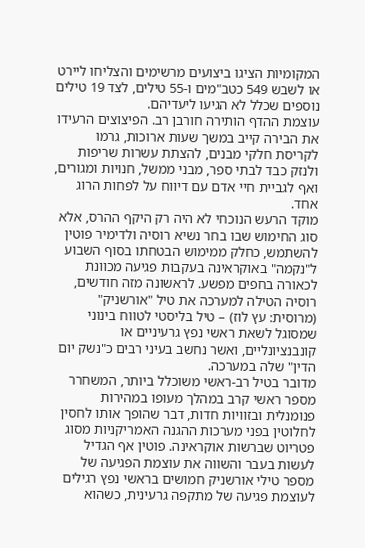המקומיות הציגו ביצועים מרשימים והצליחו ליירט או לשבש 549 כטב"מים ו-55 טילים, לצד 19 טילים נוספים שכלל לא הגיעו ליעדיהם.
עוצמת ההדף הותירה חורבן רב. הפיצוצים הרעידו את הבירה קייב במשך שעות ארוכות, גרמו לקריסת חלקי מבנים, להצתת עשרות שריפות ולנזק כבד לבתי ספר, מבני ממשל, חנויות ומגורים, ואף לגביית חיי אדם עם דיווח על לפחות הרוג אחד.
מוקד הרעש הנוכחי לא היה רק היקף ההרס, אלא סוג החימוש שבו בחר נשיא רוסיה ולדימיר פוטין להשתמש, כחלק ממימוש הבטחתו בסוף השבוע ל"נקמה" באוקראינה בעקבות פגיעה מכוונת לכאורה בחפים מפשע. לראשונה מזה חודשים, רוסיה הטילה למערכה את טיל "אורשניק" (מרוסית: עץ לוז) – טיל בליסטי לטווח בינוני שמסוגל לשאת ראשי נפץ גרעיניים או קונבנציונליים, ואשר נחשב בעיני רבים כ"נשק יום הדין" שלה במערכה.
מדובר בטיל רב-ראשי משוכלל ביותר, המשחרר מספר ראשי קרב במהלך מעופו במהירות פנומנלית ובזוויות חדות, דבר שהופך אותו לחסין לחלוטין בפני מערכות ההגנה האמריקניות מסוג פטריוט שברשות אוקראינה. פוטין אף הגדיל לעשות בעבר והשווה את עוצמת הפגיעה של מספר טילי אורשניק חמושים בראשי נפץ רגילים לעוצמת פגיעה של מתקפה גרעינית, כשהוא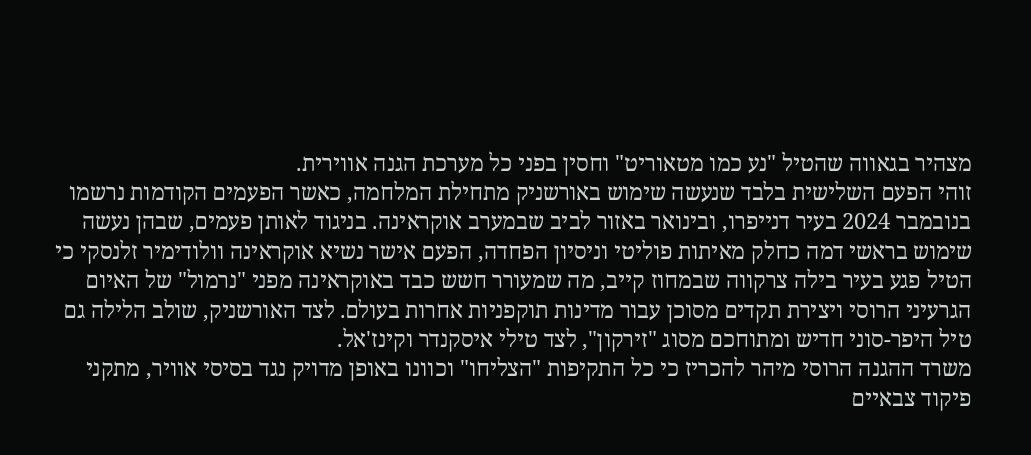מצהיר בגאווה שהטיל "נע כמו מטאוריט" וחסין בפני כל מערכת הגנה אווירית.
זוהי הפעם השלישית בלבד שנעשה שימוש באורשניק מתחילת המלחמה, כאשר הפעמים הקודמות נרשמו בנובמבר 2024 בעיר דנייפרו, ובינואר באזור לביב שבמערב אוקראינה. בניגוד לאותן פעמים, שבהן נעשה שימוש בראשי דמה כחלק מאיתות פוליטי וניסיון הפחדה, הפעם אישר נשיא אוקראינה וולודימיר זלנסקי כי הטיל פגע בעיר בילה צרקווה שבמחוז קייב, מה שמעורר חשש כבד באוקראינה מפני "נרמול" של האיום הגרעיני הרוסי ויצירת תקדים מסוכן עבור מדינות תוקפניות אחרות בעולם. לצד האורשניק, שולב הלילה גם טיל היפר-סוני חדיש ומתוחכם מסוג "זירקון", לצד טילי איסקנדר וקינז'אל.
משרד ההגנה הרוסי מיהר להכריז כי כל התקיפות "הצליחו" וכוונו באופן מדויק נגד בסיסי אוויר, מתקני פיקוד צבאיים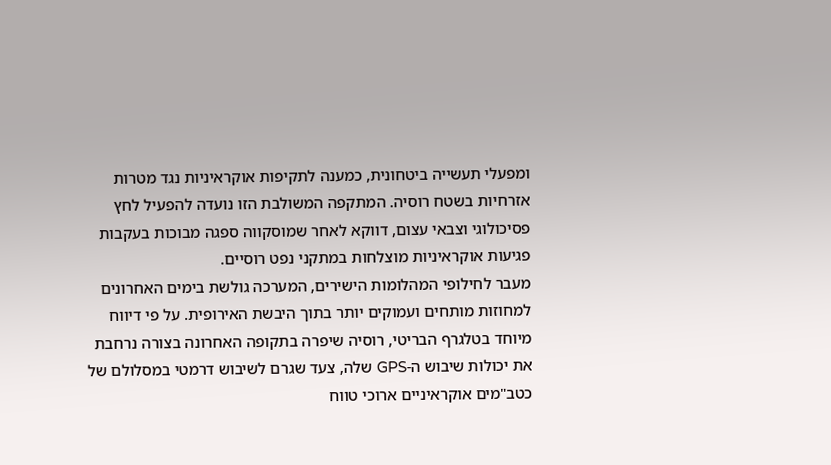ומפעלי תעשייה ביטחונית, כמענה לתקיפות אוקראיניות נגד מטרות אזרחיות בשטח רוסיה. המתקפה המשולבת הזו נועדה להפעיל לחץ פסיכולוגי וצבאי עצום, דווקא לאחר שמוסקווה ספגה מבוכות בעקבות פגיעות אוקראיניות מוצלחות במתקני נפט רוסיים.
מעבר לחילופי המהלומות הישירים, המערכה גולשת בימים האחרונים למחוזות מותחים ועמוקים יותר בתוך היבשת האירופית. על פי דיווח מיוחד בטלגרף הבריטי, רוסיה שיפרה בתקופה האחרונה בצורה נרחבת את יכולות שיבוש ה-GPS שלה, צעד שגרם לשיבוש דרמטי במסלולם של כטב"מים אוקראיניים ארוכי טווח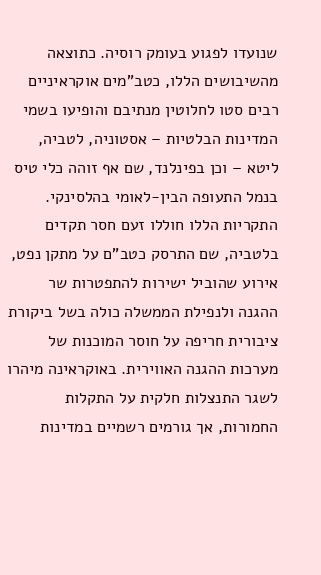שנועדו לפגוע בעומק רוסיה. כתוצאה מהשיבושים הללו, כטב"מים אוקראיניים רבים סטו לחלוטין מנתיבם והופיעו בשמי המדינות הבלטיות – אסטוניה, לטביה, ליטא – וכן בפינלנד, שם אף זוהה כלי טיס בנמל התעופה הבין-לאומי בהלסינקי.
התקריות הללו חוללו זעם חסר תקדים בלטביה, שם התרסק כטב"ם על מתקן נפט, אירוע שהוביל ישירות להתפטרות שר ההגנה ולנפילת הממשלה כולה בשל ביקורת ציבורית חריפה על חוסר המוכנות של מערכות ההגנה האווירית. באוקראינה מיהרו לשגר התנצלות חלקית על התקלות החמורות, אך גורמים רשמיים במדינות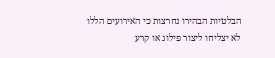הבלטיות הבהירו נחרצות כי האירועים הללו לא יצליחו ליצור פילוג או קרע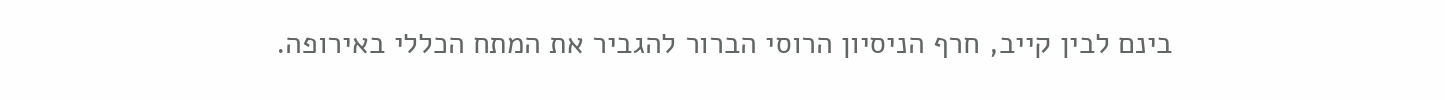בינם לבין קייב, חרף הניסיון הרוסי הברור להגביר את המתח הכללי באירופה.